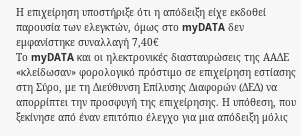Η επιχείρηση υποστήριξε ότι η απόδειξη είχε εκδοθεί παρουσία των ελεγκτών, όμως στο myDATA δεν εμφανίστηκε συναλλαγή 7,40€
Το myDATA και οι ηλεκτρονικές διασταυρώσεις της ΑΑΔΕ «κλείδωσαν» φορολογικό πρόστιμο σε επιχείρηση εστίασης στη Σύρο, με τη Διεύθυνση Επίλυσης Διαφορών (ΔΕΔ) να απορρίπτει την προσφυγή της επιχείρησης. Η υπόθεση, που ξεκίνησε από έναν επιτόπιο έλεγχο για μια απόδειξη μόλις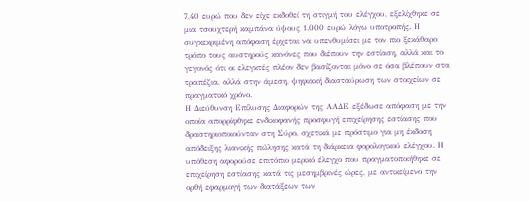7,40 ευρώ που δεν είχε εκδοθεί τη στιγμή του ελέγχου, εξελίχθηκε σε μια τσουχτερή καμπάνα ύψους 1.000 ευρώ λόγω υποτροπής. Η συγκεκριμένη απόφαση έρχεται να υπενθυμίσει με τον πιο ξεκάθαρο τρόπο τους αυστηρούς κανόνες που διέπουν την εστίαση, αλλά και το γεγονός ότι οι ελεγκτές πλέον δεν βασίζονται μόνο σε όσα βλέπουν στα τραπέζια, αλλά στην άμεση, ψηφιακή διασταύρωση των στοιχείων σε πραγματικό χρόνο.
Η Διεύθυνση Επίλυσης Διαφορών της ΑΑΔΕ εξέδωσε απόφαση με την οποία απορρίφθηκε ενδικοφανής προσφυγή επιχείρησης εστίασης που δραστηριοποιούνταν στη Σύρο, σχετικά με πρόστιμο για μη έκδοση απόδειξης λιανικής πώλησης κατά τη διάρκεια φορολογικού ελέγχου. Η υπόθεση αφορούσε επιτόπιο μερικό έλεγχο που πραγματοποιήθηκε σε επιχείρηση εστίασης κατά τις μεσημβρινές ώρες, με αντικείμενο την ορθή εφαρμογή των διατάξεων των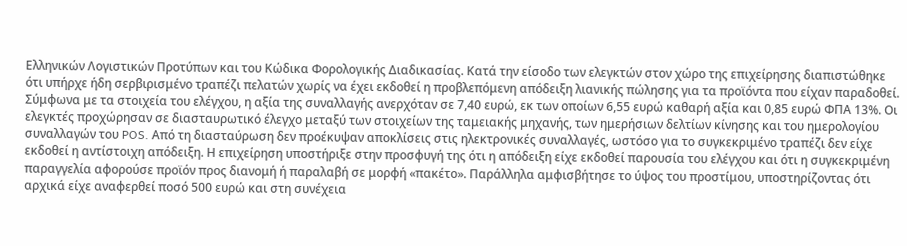Ελληνικών Λογιστικών Προτύπων και του Κώδικα Φορολογικής Διαδικασίας. Κατά την είσοδο των ελεγκτών στον χώρο της επιχείρησης διαπιστώθηκε ότι υπήρχε ήδη σερβιρισμένο τραπέζι πελατών χωρίς να έχει εκδοθεί η προβλεπόμενη απόδειξη λιανικής πώλησης για τα προϊόντα που είχαν παραδοθεί.
Σύμφωνα με τα στοιχεία του ελέγχου, η αξία της συναλλαγής ανερχόταν σε 7,40 ευρώ, εκ των οποίων 6,55 ευρώ καθαρή αξία και 0,85 ευρώ ΦΠΑ 13%. Οι ελεγκτές προχώρησαν σε διασταυρωτικό έλεγχο μεταξύ των στοιχείων της ταμειακής μηχανής, των ημερήσιων δελτίων κίνησης και του ημερολογίου συναλλαγών του POS. Από τη διασταύρωση δεν προέκυψαν αποκλίσεις στις ηλεκτρονικές συναλλαγές, ωστόσο για το συγκεκριμένο τραπέζι δεν είχε εκδοθεί η αντίστοιχη απόδειξη. Η επιχείρηση υποστήριξε στην προσφυγή της ότι η απόδειξη είχε εκδοθεί παρουσία του ελέγχου και ότι η συγκεκριμένη παραγγελία αφορούσε προϊόν προς διανομή ή παραλαβή σε μορφή «πακέτο». Παράλληλα αμφισβήτησε το ύψος του προστίμου, υποστηρίζοντας ότι αρχικά είχε αναφερθεί ποσό 500 ευρώ και στη συνέχεια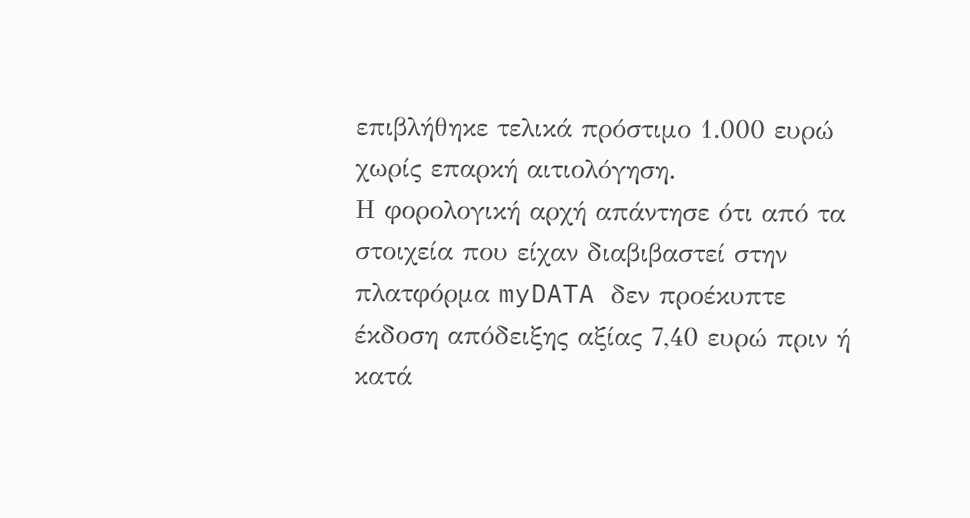επιβλήθηκε τελικά πρόστιμο 1.000 ευρώ χωρίς επαρκή αιτιολόγηση.
Η φορολογική αρχή απάντησε ότι από τα στοιχεία που είχαν διαβιβαστεί στην πλατφόρμα myDATA δεν προέκυπτε έκδοση απόδειξης αξίας 7,40 ευρώ πριν ή κατά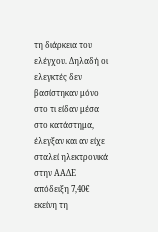τη διάρκεια του ελέγχου. Δηλαδή οι ελεγκτές δεν βασίστηκαν μόνο στο τι είδαν μέσα στο κατάστημα, έλεγξαν και αν είχε σταλεί ηλεκτρονικά στην ΑΑΔΕ απόδειξη 7,40€ εκείνη τη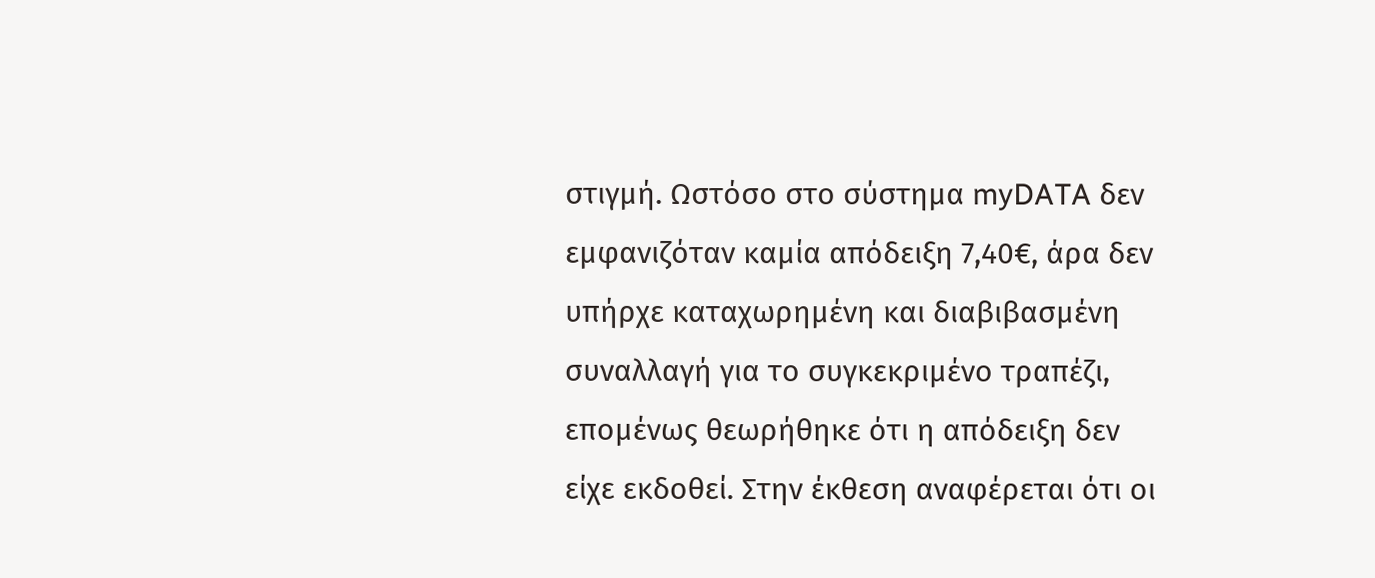στιγμή. Ωστόσο στο σύστημα myDATA δεν εμφανιζόταν καμία απόδειξη 7,40€, άρα δεν υπήρχε καταχωρημένη και διαβιβασμένη συναλλαγή για το συγκεκριμένο τραπέζι, επομένως θεωρήθηκε ότι η απόδειξη δεν είχε εκδοθεί. Στην έκθεση αναφέρεται ότι οι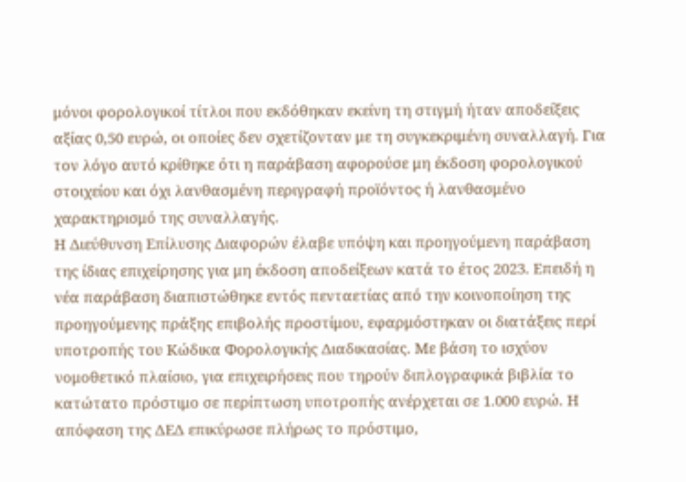μόνοι φορολογικοί τίτλοι που εκδόθηκαν εκείνη τη στιγμή ήταν αποδείξεις αξίας 0,50 ευρώ, οι οποίες δεν σχετίζονταν με τη συγκεκριμένη συναλλαγή. Για τον λόγο αυτό κρίθηκε ότι η παράβαση αφορούσε μη έκδοση φορολογικού στοιχείου και όχι λανθασμένη περιγραφή προϊόντος ή λανθασμένο χαρακτηρισμό της συναλλαγής.
Η Διεύθυνση Επίλυσης Διαφορών έλαβε υπόψη και προηγούμενη παράβαση της ίδιας επιχείρησης για μη έκδοση αποδείξεων κατά το έτος 2023. Επειδή η νέα παράβαση διαπιστώθηκε εντός πενταετίας από την κοινοποίηση της προηγούμενης πράξης επιβολής προστίμου, εφαρμόστηκαν οι διατάξεις περί υποτροπής του Κώδικα Φορολογικής Διαδικασίας. Με βάση το ισχύον νομοθετικό πλαίσιο, για επιχειρήσεις που τηρούν διπλογραφικά βιβλία το κατώτατο πρόστιμο σε περίπτωση υποτροπής ανέρχεται σε 1.000 ευρώ. Η απόφαση της ΔΕΔ επικύρωσε πλήρως το πρόστιμο,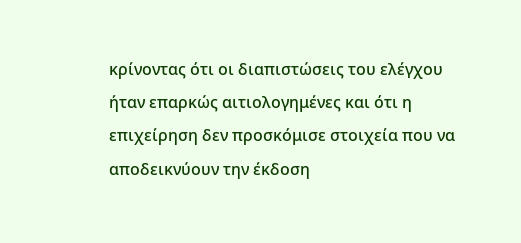κρίνοντας ότι οι διαπιστώσεις του ελέγχου ήταν επαρκώς αιτιολογημένες και ότι η επιχείρηση δεν προσκόμισε στοιχεία που να αποδεικνύουν την έκδοση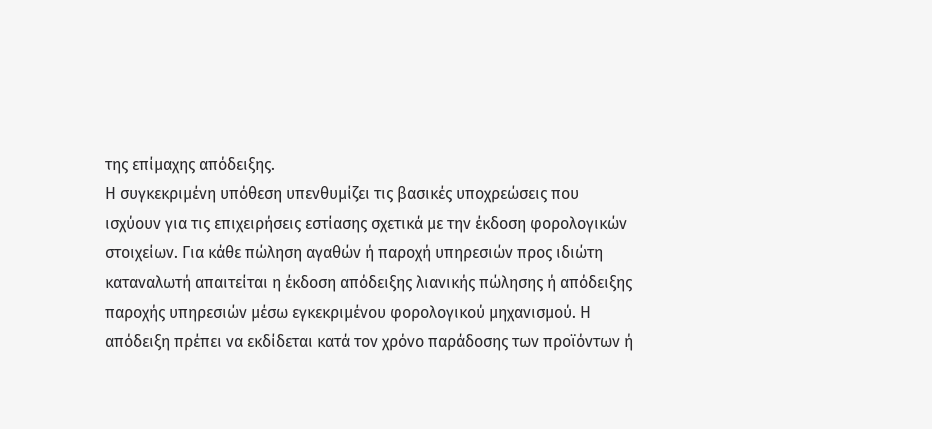της επίμαχης απόδειξης.
Η συγκεκριμένη υπόθεση υπενθυμίζει τις βασικές υποχρεώσεις που ισχύουν για τις επιχειρήσεις εστίασης σχετικά με την έκδοση φορολογικών στοιχείων. Για κάθε πώληση αγαθών ή παροχή υπηρεσιών προς ιδιώτη καταναλωτή απαιτείται η έκδοση απόδειξης λιανικής πώλησης ή απόδειξης παροχής υπηρεσιών μέσω εγκεκριμένου φορολογικού μηχανισμού. Η απόδειξη πρέπει να εκδίδεται κατά τον χρόνο παράδοσης των προϊόντων ή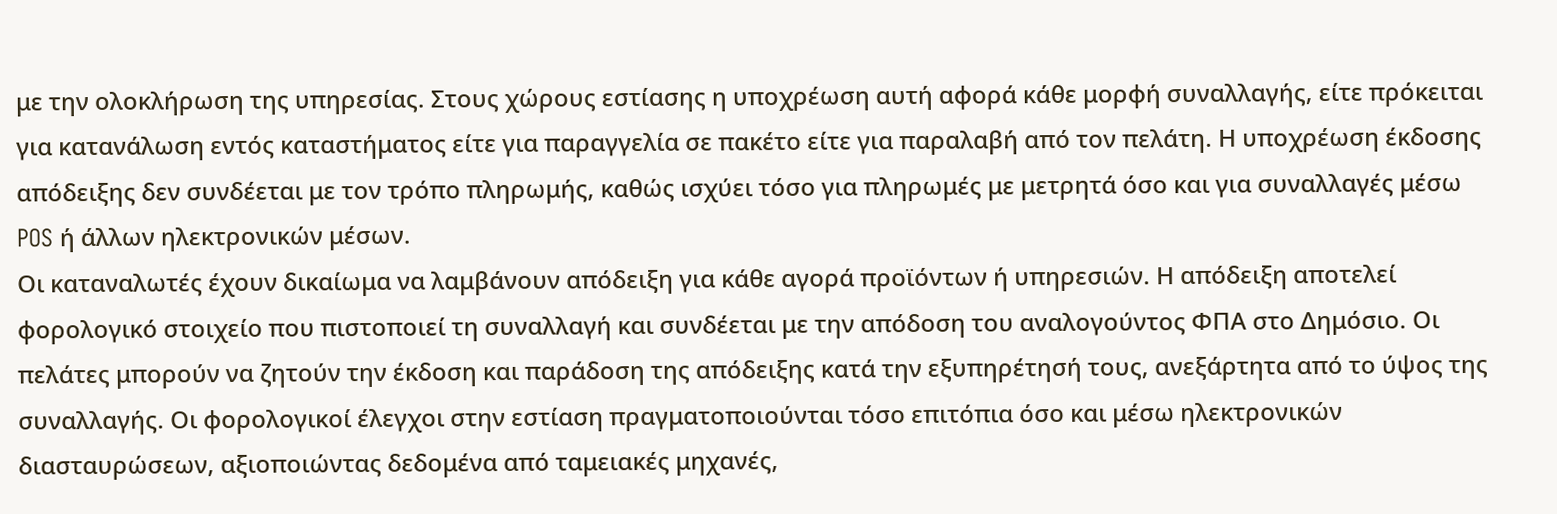με την ολοκλήρωση της υπηρεσίας. Στους χώρους εστίασης η υποχρέωση αυτή αφορά κάθε μορφή συναλλαγής, είτε πρόκειται για κατανάλωση εντός καταστήματος είτε για παραγγελία σε πακέτο είτε για παραλαβή από τον πελάτη. Η υποχρέωση έκδοσης απόδειξης δεν συνδέεται με τον τρόπο πληρωμής, καθώς ισχύει τόσο για πληρωμές με μετρητά όσο και για συναλλαγές μέσω POS ή άλλων ηλεκτρονικών μέσων.
Οι καταναλωτές έχουν δικαίωμα να λαμβάνουν απόδειξη για κάθε αγορά προϊόντων ή υπηρεσιών. Η απόδειξη αποτελεί φορολογικό στοιχείο που πιστοποιεί τη συναλλαγή και συνδέεται με την απόδοση του αναλογούντος ΦΠΑ στο Δημόσιο. Οι πελάτες μπορούν να ζητούν την έκδοση και παράδοση της απόδειξης κατά την εξυπηρέτησή τους, ανεξάρτητα από το ύψος της συναλλαγής. Οι φορολογικοί έλεγχοι στην εστίαση πραγματοποιούνται τόσο επιτόπια όσο και μέσω ηλεκτρονικών διασταυρώσεων, αξιοποιώντας δεδομένα από ταμειακές μηχανές,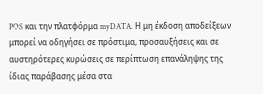POS και την πλατφόρμα myDATA. Η μη έκδοση αποδείξεων μπορεί να οδηγήσει σε πρόστιμα, προσαυξήσεις και σε αυστηρότερες κυρώσεις σε περίπτωση επανάληψης της ίδιας παράβασης μέσα στα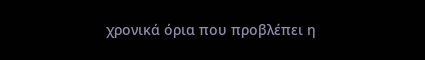χρονικά όρια που προβλέπει η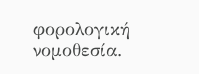φορολογική νομοθεσία.